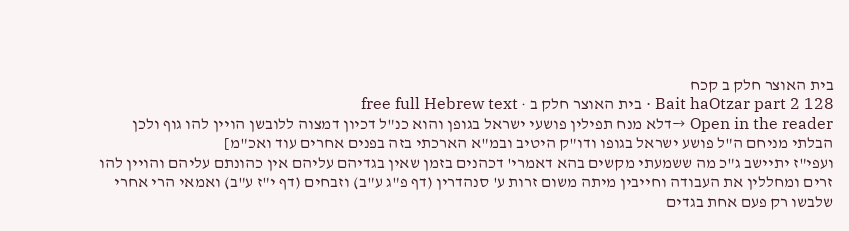בית האוצר חלק ב קכח
Bait haOtzar part 2 128 · בית האוצר חלק ב · free full Hebrew text
Open in the reader →דלא מנח תפילין פושעי ישראל בגופן והוא כנ"ל דכיון דמצוה ללובשן הויין להו גוף ולכן הבלתי מניחם ה"ל פושע ישראל בגופו ודו"ק היטיב ובמ"א הארכתי בזה בפנים אחרים עוד ואכ"מ]
ועפי"ז יתיישב ג"כ מה ששמעתי מקשים בהא דאמרי' דכהנים בזמן שאין בגדיהם עליהם אין כהונתם עליהם והויין להו זרים ומחללין את העבודה וחייבין מיתה משום זרות ע' סנהדרין (דף פ"ג ע"ב) וזבחים (דף י"ז ע"ב) ואמאי הרי אחרי שלבשו רק פעם אחת בגדים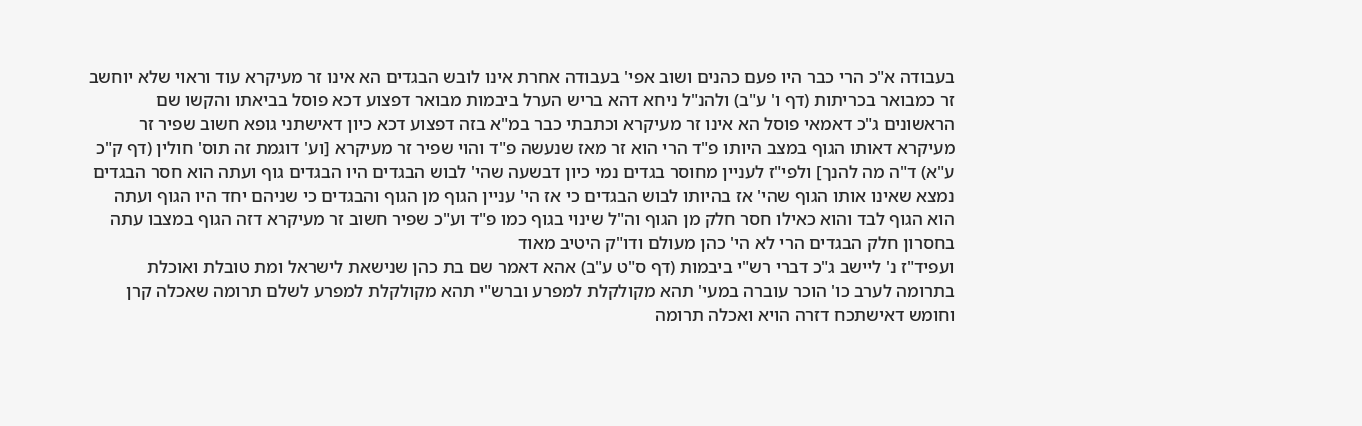בעבודה א"כ הרי כבר היו פעם כהנים ושוב אפי' בעבודה אחרת אינו לובש הבגדים הא אינו זר מעיקרא עוד וראוי שלא יוחשב זר כמבואר בכריתות (דף ו' ע"ב) ולהנ"ל ניחא דהא בריש הערל ביבמות מבואר דפצוע דכא פוסל בביאתו והקשו שם הראשונים ג"כ דאמאי פוסל הא אינו זר מעיקרא וכתבתי כבר במ"א בזה דפצוע דכא כיון דאישתני גופא חשוב שפיר זר מעיקרא דאותו הגוף במצב היותו פ"ד הרי הוא זר מאז שנעשה פ"ד והוי שפיר זר מעיקרא [וע' דוגמת זה תוס' חולין (דף ק"כ ע"א) ד"ה מה להנך] ולפי"ז לעניין מחוסר בגדים נמי כיון דבשעה שהי' לבוש הבגדים היו הבגדים גוף ועתה הוא חסר הבגדים נמצא שאינו אותו הגוף שהי' אז בהיותו לבוש הבגדים כי אז הי' עניין הגוף מן הגוף והבגדים כי שניהם יחד היו הגוף ועתה הוא הגוף לבד והוא כאילו חסר חלק מן הגוף וה"ל שינוי בגוף כמו פ"ד וע"כ שפיר חשוב זר מעיקרא דזה הגוף במצבו עתה בחסרון חלק הבגדים הרי לא הי' כהן מעולם ודו"ק היטיב מאוד
ועפיד"ז נ' ליישב ג"כ דברי רש"י ביבמות (דף ס"ט ע"ב) אהא דאמר שם בת כהן שנישאת לישראל ומת טובלת ואוכלת בתרומה לערב כו' הוכר עוברה במעי' תהא מקולקלת למפרע וברש"י תהא מקולקלת למפרע לשלם תרומה שאכלה קרן וחומש דאישתכח דזרה הויא ואכלה תרומה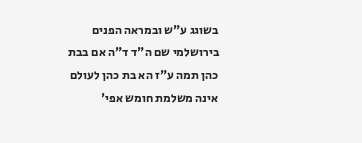בשוגג ע"ש ובמראה הפנים בירושלמי שם ה"ד ד"ה אם בבת כהן תמה ע"ז הא בת כהן לעולם אינה משלמת חומש אפי'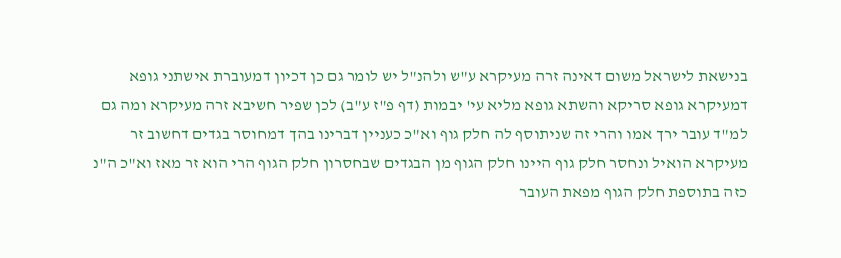בנישאת לישראל משום דאינה זרה מעיקרא ע"ש ולהנ"ל יש לומר גם כן דכיון דמעוברת אישתני גופא דמעיקרא גופא סריקא והשתא גופא מליא עי' יבמות (דף פ"ז ע"ב) לכן שפיר חשיבא זרה מעיקרא ומה גם למ"ד עובר ירך אמו והרי זה שניתוסף לה חלק גוף וא"כ כעניין דברינו בהך דמחוסר בגדים דחשוב זר מעיקרא הואיל ונחסר חלק גוף היינו חלק הגוף מן הבגדים שבחסרון חלק הגוף הרי הוא זר מאז וא"כ ה"נ כזה בתוספת חלק הגוף מפאת העובר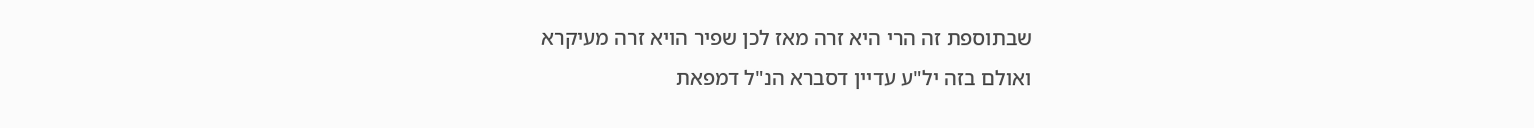שבתוספת זה הרי היא זרה מאז לכן שפיר הויא זרה מעיקרא
ואולם בזה יל"ע עדיין דסברא הנ"ל דמפאת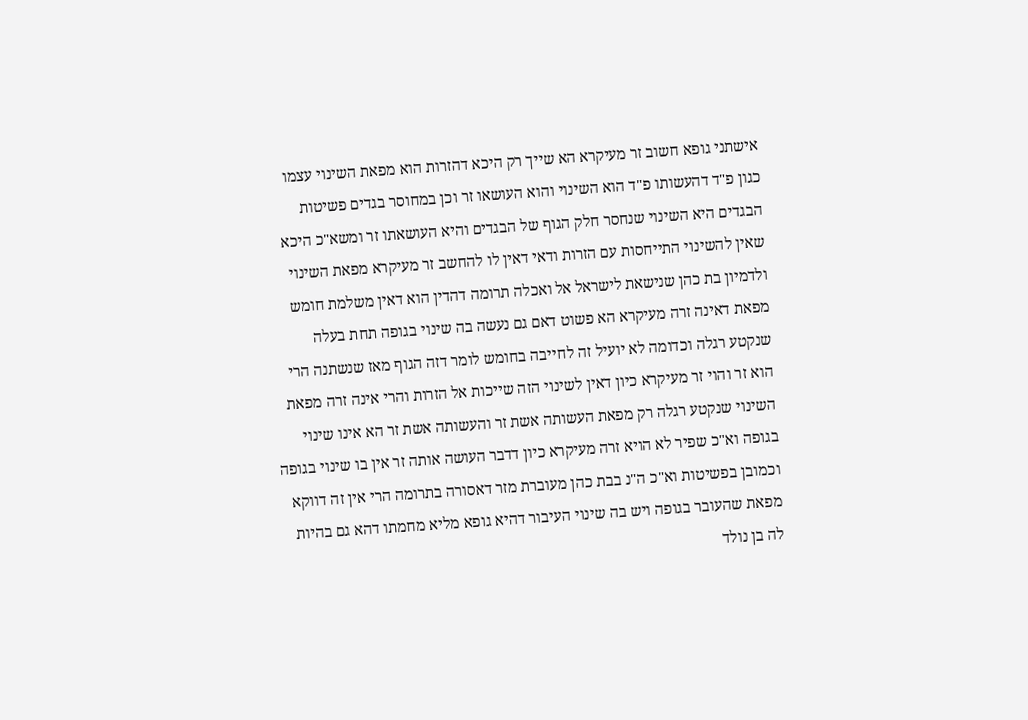אישתני גופא חשוב זר מעיקרא הא שייך רק היכא דהזרות הוא מפאת השינוי עצמו כגון פ"ד דהעשותו פ"ד הוא השינוי והוא העושאו זר וכן במחוסר בגדים פשיטות הבגדים היא השינוי שנחסר חלק הגוף של הבגדים והיא העושאתו זר ומשא"כ היכא שאין להשינוי התייחסות עם הזרות ודאי דאין לו להחשב זר מעיקרא מפאת השינוי ולדמיון בת כהן שנישאת לישראל אל ואכלה תרומה דהדין הוא דאין משלמת חומש מפאת דאינה זרה מעיקרא הא פשוט דאם גם נעשה בה שינוי בגופה תחת בעלה שנקטע רגלה וכדומה לא יועיל זה לחייבה בחומש לומר דזה הגוף מאז שנשתנה הרי הוא זר והוי זר מעיקרא כיון דאין לשינוי הזה שייכות אל הזרות והרי אינה זרה מפאת השינוי שנקטע רגלה רק מפאת העשותה אשת זר והעשותה אשת זר הא אינו שינוי בגופה וא"כ שפיר לא הויא זרה מעיקרא כיון דדבר העושה אותה זר אין בו שינוי בגופה וכמובן בפשיטות וא"כ ה"נ בבת כהן מעוברת מזר דאסורה בתרומה הרי אין זה דווקא מפאת שהעובר בגופה ויש בה שינוי העיבור דהיא גופא מליא מחמתו דהא גם בהיות לה בן נולד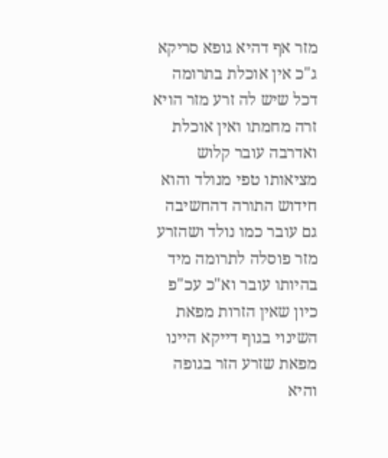מזר אף דהיא גופא סריקא ג"כ אין אוכלת בתרומה דכל שיש לה זרע מזר הויא זרה מחמתו ואין אוכלת ואדרבה עובר קלוש מציאותו טפי מנולד והוא חידוש התורה דהחשיבה גם עובר כמו נולד ושהזרע מזר פוסלה לתרומה מיד בהיותו עובר וא"כ עכ"פ כיון שאין הזרות מפאת השינוי בגוף דייקא היינו מפאת שזרע הזר בגופה והיא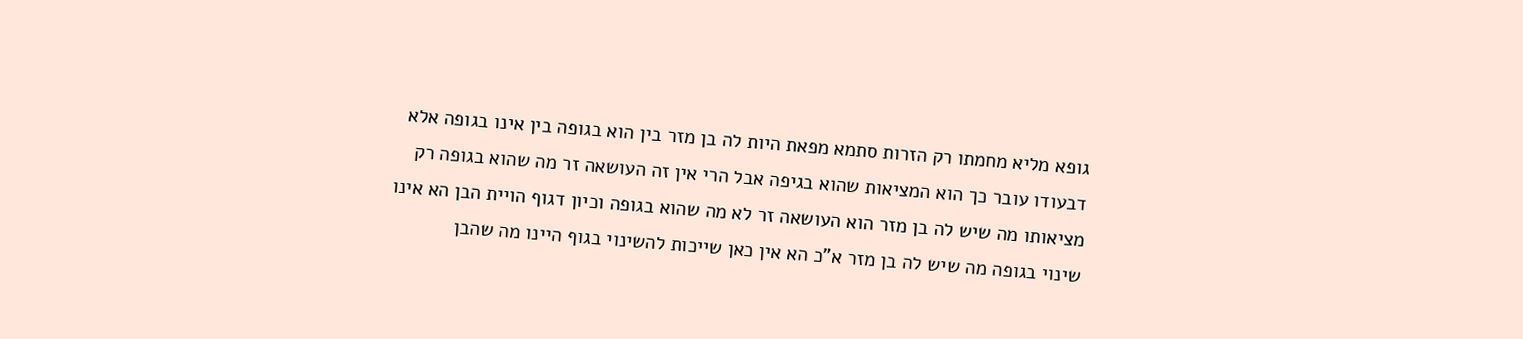גופא מליא מחמתו רק הזרות סתמא מפאת היות לה בן מזר בין הוא בגופה בין אינו בגופה אלא דבעודו עובר כך הוא המציאות שהוא בגיפה אבל הרי אין זה העושאה זר מה שהוא בגופה רק מציאותו מה שיש לה בן מזר הוא העושאה זר לא מה שהוא בגופה וכיון דגוף הויית הבן הא אינו שינוי בגופה מה שיש לה בן מזר א"כ הא אין כאן שייכות להשינוי בגוף היינו מה שהבן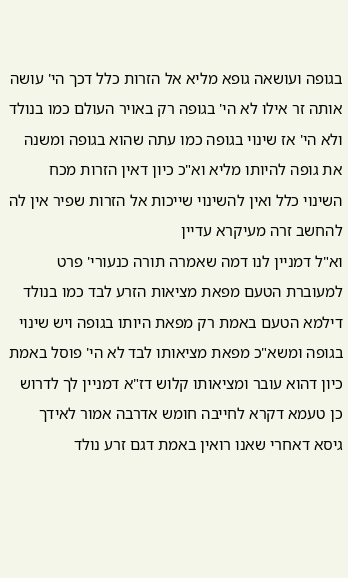בגופה ועושאה גופא מליא אל הזרות כלל דכך הי' עושה אותה זר אילו לא הי' בגופה רק באויר העולם כמו בנולד ולא הי' אז שינוי בגופה כמו עתה שהוא בגופה ומשנה את גופה להיותו מליא וא"כ כיון דאין הזרות מכח השינוי כלל ואין להשינוי שייכות אל הזרות שפיר אין לה להחשב זרה מעיקרא עדיין
וא"ל דמניין לנו דמה שאמרה תורה כנעורי' פרט למעוברת הטעם מפאת מציאות הזרע לבד כמו בנולד דילמא הטעם באמת רק מפאת היותו בגופה ויש שינוי בגופה ומשא"כ מפאת מציאותו לבד לא הי' פוסל באמת כיון דהוא עובר ומציאותו קלוש דז"א דמניין לך לדרוש כן טעמא דקרא לחייבה חומש אדרבה אמור לאידך גיסא דאחרי שאנו רואין באמת דגם זרע נולד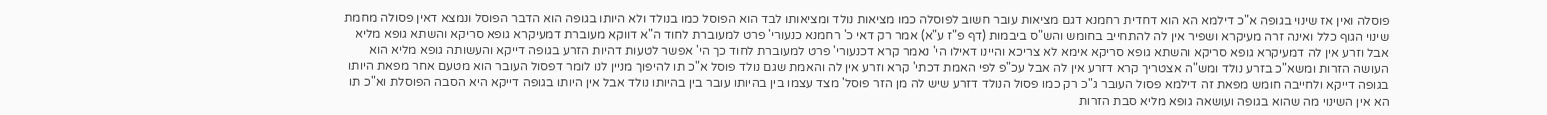פוסלה ואין אז שינוי בגופה א"כ דילמא הא הוא דחדית רחמנא דגם מציאות עובר חשוב לפוסלה כמו מציאות נולד ומציאותו לבד הוא הפוסל כמו בנולד ולא היותו בגופה הוא הדבר הפוסל ונמצא דאין פסולה מחמת שינוי הגוף כלל ואינה זרה מעיקרא ושפיר אין לה להתחייב בחומש והש"ס ביבמות (דף פ"ז ע"א) אמר רק דאי כ' רחמנא כנעורי' פרט למעוברת לחוד ה"א דווקא מעוברת דמעיקרא גופא סריקא והשתא גופא מליא אבל וזרע אין לה דמעיקרא גופא סריקא והשתא גופא סריקא אימא לא צריכא והיינו דאילו הי' נאמר קרא דכנעורי' פרט למעוברת לחוד כך הי' אפשר לטעות דהיות הזרע בגופה דייקא והעשותה גופא מליא הוא העושה הזרות ומשא"כ בזרע נולד ומש"ה אצטריך קרא דזרע אין לה אבל עכ"פ לפי האמת דכתי' קרא וזרע אין לה והאמת שגם נולד פוסל א"כ תו להיפוך מניין לנו לומר דפסול העובר הוא מטעם אחר מפאת היותו בגופה דייקא ולחייבה חומש מפאת זה דילמא פסול העובר ג"כ רק כמו פסול הנולד דזרע שיש לה מן הזר פוסל' מצד עצמו בין בהיותו עובר בין בהיותו נולד אבל אין היותו בגופה דייקא היא הסבה הפוסלת וא"כ תו הא אין השינוי מה שהוא בגופה ועושאה גופא מליא סבת הזרות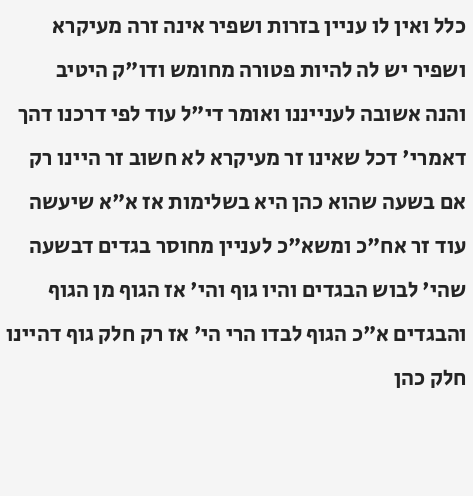כלל ואין לו עניין בזרות ושפיר אינה זרה מעיקרא ושפיר יש לה להיות פטורה מחומש ודו"ק היטיב
והנה אשובה לענייננו ואומר די"ל עוד לפי דרכנו דהך דאמרי' דכל שאינו זר מעיקרא לא חשוב זר היינו רק אם בשעה שהוא כהן היא בשלימות אז א"א שיעשה עוד זר אח"כ ומשא"כ לעניין מחוסר בגדים דבשעה שהי' לבוש הבגדים והיו גוף והי' אז הגוף מן הגוף והבגדים א"כ הגוף לבדו הרי הי' אז רק חלק גוף דהיינו חלק כהן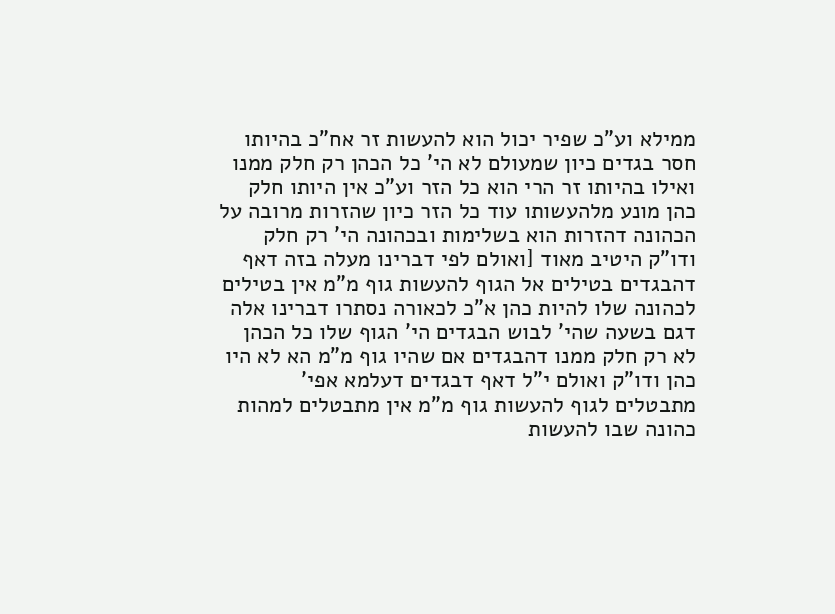ממילא וע"כ שפיר יכול הוא להעשות זר אח"כ בהיותו חסר בגדים כיון שמעולם לא הי' כל הכהן רק חלק ממנו ואילו בהיותו זר הרי הוא כל הזר וע"כ אין היותו חלק כהן מונע מלהעשותו עוד כל הזר כיון שהזרות מרובה על הכהונה דהזרות הוא בשלימות ובכהונה הי' רק חלק ודו"ק היטיב מאוד [ואולם לפי דברינו מעלה בזה דאף דהבגדים בטילים אל הגוף להעשות גוף מ"מ אין בטילים לכהונה שלו להיות כהן א"כ לכאורה נסתרו דברינו אלה דגם בשעה שהי' לבוש הבגדים הי' הגוף שלו כל הכהן לא רק חלק ממנו דהבגדים אם שהיו גוף מ"מ הא לא היו כהן ודו"ק ואולם י"ל דאף דבגדים דעלמא אפי' מתבטלים לגוף להעשות גוף מ"מ אין מתבטלים למהות כהונה שבו להעשות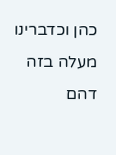כהן וכדברינו מעלה בזה דהם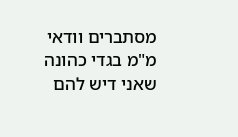מסתברים וודאי מ"מ בגדי כהונה שאני דיש להם